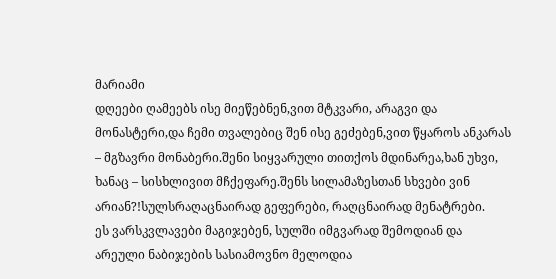მარიამი
დღეები ღამეებს ისე მიეწებნენ,ვით მტკვარი, არაგვი და მონასტერი,და ჩემი თვალებიც შენ ისე გეძებენ,ვით წყაროს ანკარას – მგზავრი მონაბერი.შენი სიყვარული თითქოს მდინარეა,ხან უხვი, ხანაც – სისხლივით მჩქეფარე.შენს სილამაზესთან სხვები ვინ არიან?!სულსრაღაცნაირად გეფერები, რაღცნაირად მენატრები.
ეს ვარსკვლავები მაგიჯებენ, სულში იმგვარად შემოდიან და არეული ნაბიჯების სასიამოვნო მელოდია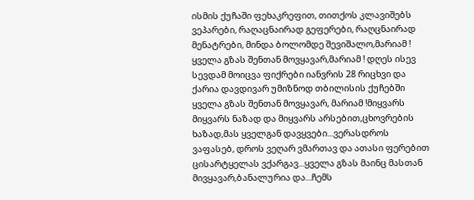ისმის ქუჩაში ფეხაკრეფით, თითქოს კლავიშებს ვეპარები, რაღაცნაირად გეფერები, რაღცნაირად მენატრები, მინდა ბოლომდე შევიშალო,მარიამ !
ყველა გზას შენთან მოვყავარ,მარიამ ! დღეს ისევ სევდამ მოიცვა ფიქრები იანვრის 28 რიცხვი და ქარია დავდივარ უმიზნოდ თბილისის ქუჩებში ყველა გზას შენთან მოვყავარ, მარიამ !მიყვარს
მიყვარს ნაზად და მიყვარს არსებით,ცხოვრების ხაზად,მას ყველგან დავყვები...ვერასდროს ვაფასებ, დროს ვეღარ ვმართავ და ათასი ფერებით ცისარტყელას ვქარგავ...ყველა გზას მაინც მასთან მივყავარ,ბანალურია და...ჩემს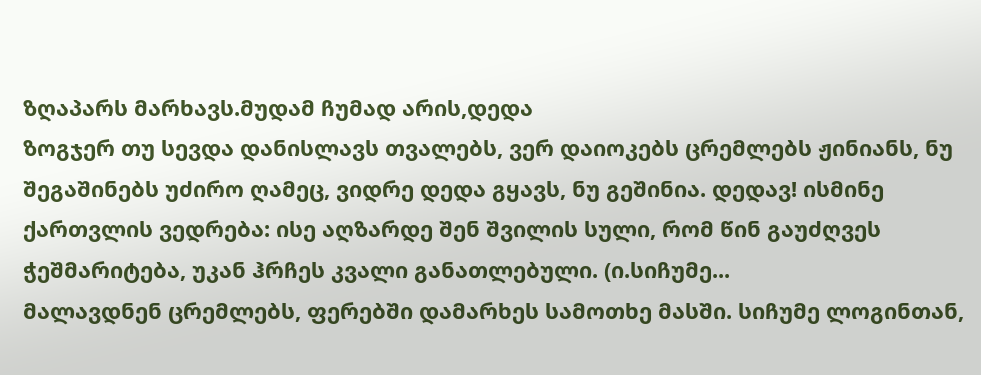ზღაპარს მარხავს.მუდამ ჩუმად არის,დედა
ზოგჯერ თუ სევდა დანისლავს თვალებს, ვერ დაიოკებს ცრემლებს ჟინიანს, ნუ შეგაშინებს უძირო ღამეც, ვიდრე დედა გყავს, ნუ გეშინია. დედავ! ისმინე ქართვლის ვედრება: ისე აღზარდე შენ შვილის სული, რომ წინ გაუძღვეს ჭეშმარიტება, უკან ჰრჩეს კვალი განათლებული. (ი.სიჩუმე...
მალავდნენ ცრემლებს, ფერებში დამარხეს სამოთხე მასში. სიჩუმე ლოგინთან,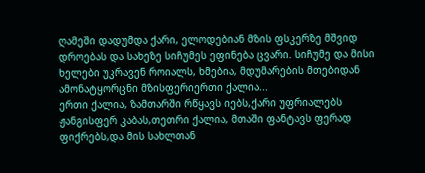ღამეში დადუმდა ქარი, ელოდებიან მზის ფსკერზე მშვიდ დროებას და სახეზე სიჩუმეს ეფინება ცვარი. სიჩუმე და მისი ხელები უკრავენ როიალს, ხმებია, მდუმარების მთებიდან ამონატყორცნი მზისფერიერთი ქალია...
ერთი ქალია, ზამთარში რწყავს იებს,ქარი უფრიალებს ჟანგისფერ კაბას,თეთრი ქალია, მთაში ფანტავს ფერად ფიქრებს,და მის სახლთან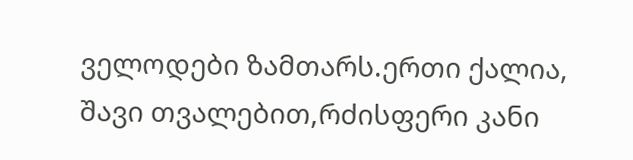ველოდები ზამთარს.ერთი ქალია, შავი თვალებით,რძისფერი კანი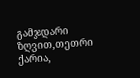გამჯდარი ზღვით,თეთრი ქარია,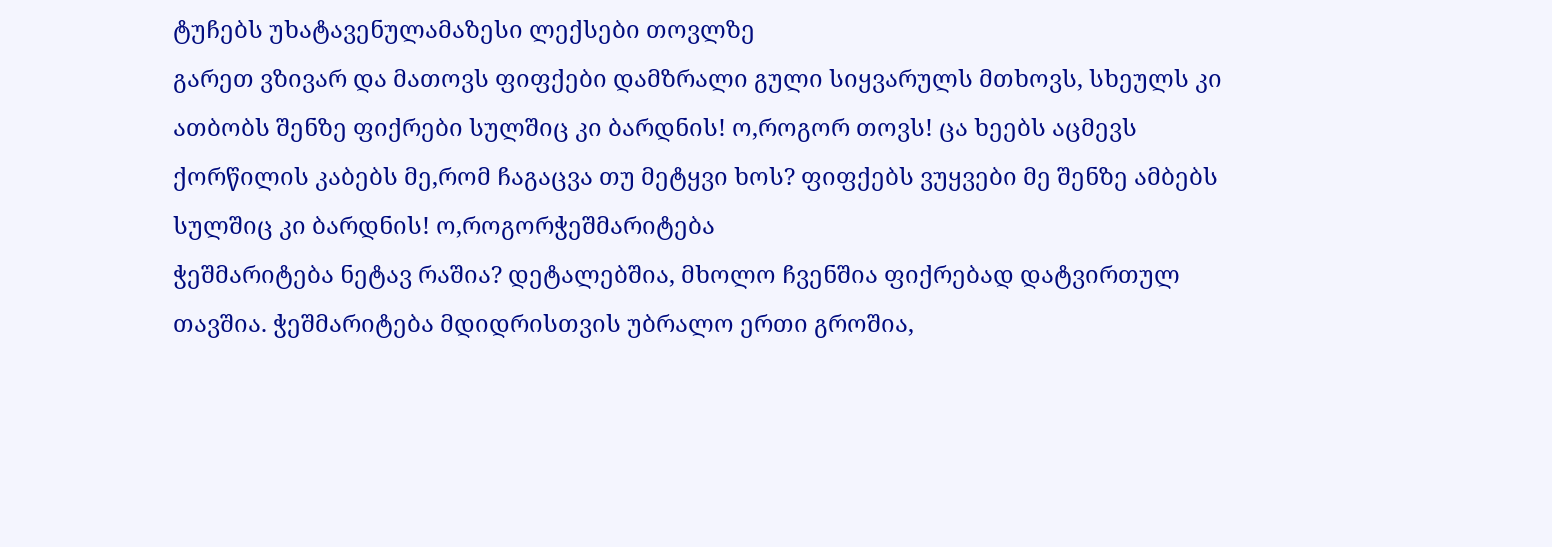ტუჩებს უხატავენულამაზესი ლექსები თოვლზე
გარეთ ვზივარ და მათოვს ფიფქები დამზრალი გული სიყვარულს მთხოვს, სხეულს კი ათბობს შენზე ფიქრები სულშიც კი ბარდნის! ო,როგორ თოვს! ცა ხეებს აცმევს ქორწილის კაბებს მე,რომ ჩაგაცვა თუ მეტყვი ხოს? ფიფქებს ვუყვები მე შენზე ამბებს სულშიც კი ბარდნის! ო,როგორჭეშმარიტება
ჭეშმარიტება ნეტავ რაშია? დეტალებშია, მხოლო ჩვენშია ფიქრებად დატვირთულ თავშია. ჭეშმარიტება მდიდრისთვის უბრალო ერთი გროშია,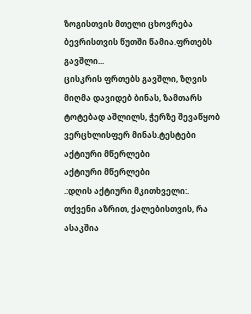ზოგისთვის მთელი ცხოვრება ბევრისთვის წუთში წამია.ფრთებს გავშლი...
ცისკრის ფრთებს გავშლი, ზღვის მიღმა დავიდებ ბინას, ზამთარს ტოტებად აშლილს, ჭერზე შევაწყობ ვერცხლისფერ მინას.ტესტები
აქტიური მწერლები
აქტიური მწერლები
.:დღის აქტიური მკითხველი:.
თქვენი აზრით, ქალებისთვის, რა ასაკშია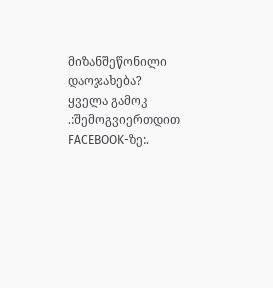მიზანშეწონილი დაოჯახება?
ყველა გამოკ
.:შემოგვიერთდით FACEBOOK-ზე:.